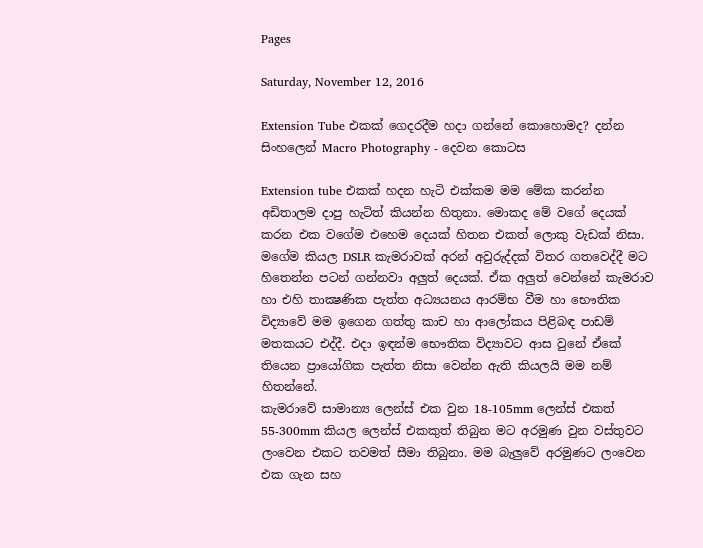Pages

Saturday, November 12, 2016

Extension Tube එකක් ගෙදරදීම හදා ගන්නේ කොහොමද? දන්න සිංහලෙන් Macro Photography - දෙවන කොටස

Extension tube එකක් හදන හැටි එක්කම මම මේක කරන්න අඩිතාලම දාපු හැටිත් කියන්න හිතුනා. මොකද මේ වගේ දෙයක් කරන එක වගේම එහෙම දෙයක් හිතන එකත් ලොකු වැඩක් නිසා. මගේම කියල DSLR කැමරාවක් අරන් අවුරුද්දක් විතර ගතවෙද්දී මට හිතෙන්න පටන් ගන්නවා අලුත් දෙයක්. ඒක අලුත් වෙන්නේ කැමරාව හා එහි තාක්‍ෂණික පැත්ත අධ්‍යයනය ආරම්භ වීම හා භෞතික විද්‍යාවේ මම ඉගෙන ගත්තු කාච හා ආලෝකය පිළිබඳ පාඩම් මතකයට එද්දී. එදා ඉඳන්ම භෞතික විද්‍යාවට ආස වුනේ ඒකේ තියෙන ප්‍රායෝගික පැත්ත නිසා වෙන්න ඇති කියලයි මම නම් හිතන්නේ.
කැමරාවේ සාමාන්‍ය ලෙන්ස් එක වුන 18-105mm ලෙන්ස් එකත් 55-300mm කියල ලෙන්ස් එකකුත් තිබුන මට අරමුණ වුන වස්තුවට ලංවෙන එකට තවමත් සීමා තිබුනා. මම බැලුවේ අරමුණට ලංවෙන එක ගැන සහ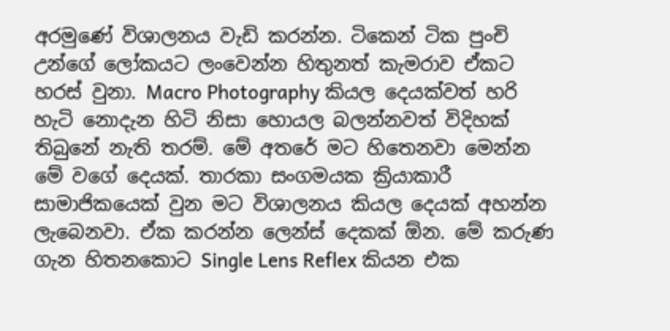අරමුණේ විශාලනය වැඩි කරන්න. ටිකෙන් ටික පුංචි උන්ගේ ලෝකයට ලංවෙන්න හිතුනත් කැමරාව ඒකට හරස් වුනා. Macro Photography කියල දෙයක්වත් හරි හැටි නොදැන හිටි නිසා හොයල බලන්නවත් විදිහක් තිබුනේ නැති තරම්. මේ අතරේ මට හිතෙනවා මෙන්න මේ වගේ දෙයක්. තාරකා සංගමයක ක්‍රියාකාරී සාමාජිකයෙක් වුන මට විශාලනය කියල දෙයක් අහන්න ලැබෙනවා. ඒක කරන්න ලෙන්ස් දෙකක් ඕන. මේ කරුණ ගැන හිතනකොට Single Lens Reflex කියන එක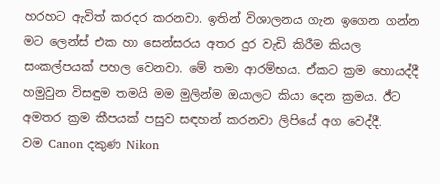හරහට ඇවිත් කරදර කරනවා. ඉතින් විශාලනය ගැන ඉගෙන ගන්න මට ලෙන්ස් එක හා සෙන්සරය අතර දුර වැඩි කිරීම කියල සංකල්පයක් පහල වෙනවා. මේ තමා ආරම්භය. ඒකට ක්‍රම හොයද්දී හමුවුන විසඳුම තමයි මම මුලින්ම ඔයාලට කියා දෙන ක්‍රමය. ඊ්ට අමතර ක්‍රම කීපයක් පසුව සඳහන් කරනවා ලිපියේ අග වෙද්දී.
වම Canon දකුණ Nikon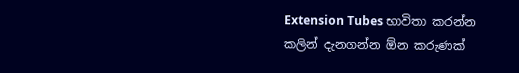Extension Tubes භාවිතා කරන්න කලින් දැනගන්න ඕන කරුණක්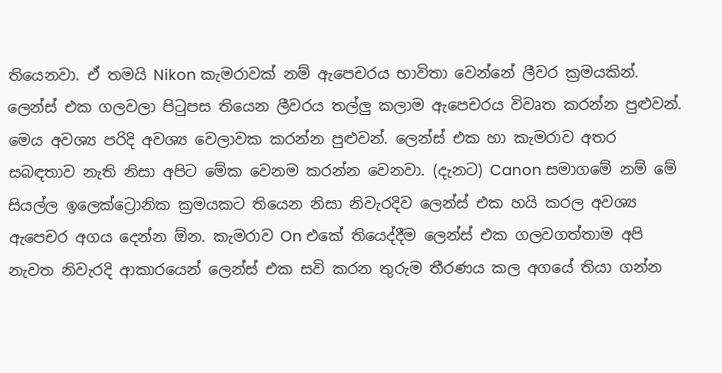තියෙනවා. ඒ තමයි Nikon කැමරාවක් නම් ඇපෙචරය භාවිතා වෙන්නේ ලීවර ක්‍රමයකින්. ලෙන්ස් එක ගලවලා පිටුපස තියෙන ලීවරය තල්ලු කලාම ඇපෙචරය විවෘත කරන්න පුළුවන්. මෙය අවශ්‍ය පරිදි අවශ්‍ය වෙලාවක කරන්න පුළුවන්. ලෙන්ස් එක හා කැමරාව අතර සබඳතාව නැති නිසා අපිට මේක වෙනම කරන්න වෙනවා. (දැනට) Canon සමාගමේ නම් මේ සියල්ල ඉලෙක්ට්‍රොනික ක්‍රමයකට තියෙන නිසා නිවැරදිව ලෙන්ස් එක හයි කරල අවශ්‍ය ඇපෙචර අගය දෙන්න ඕන. කැමරාව On එකේ තියෙද්දීම ලෙන්ස් එක ගලවගත්තාම අපි නැවත නිවැරදි ආකාරයෙන් ලෙන්ස් එක සවි කරන තුරුම තීරණය කල අගයේ තියා ගන්න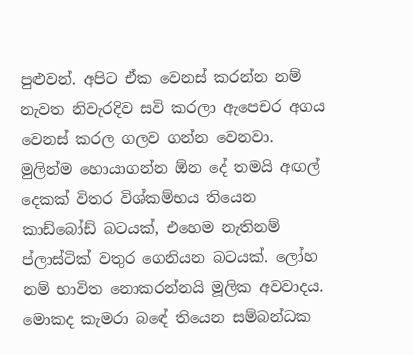පුළුවන්. අපිට ඒක වෙනස් කරන්න නම් නැවත නිවැරදිව සවි කරලා ඇපෙචර අගය වෙනස් කරල ගලව ගන්න වෙනවා.
මුලින්ම හොයාගන්න ඕන ‍දේ තමයි අඟල් දෙකක් විතර විශ්කම්භය තියෙන කාඩ්බෝඩ් බටයක්, එහෙම නැතිනම් ප්ලාස්ටික් වතුර ගෙනියන බටයක්. ලෝහ නම් භාවිත නොකරන්නයි මූලික අවවාදය. මොකද කැමරා බ‍‍ඳේ තියෙන සම්බන්ධක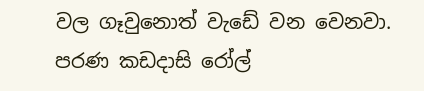වල ගෑවුනොත් වැඩේ වන වෙනවා. පරණ කඩදාසි රෝල්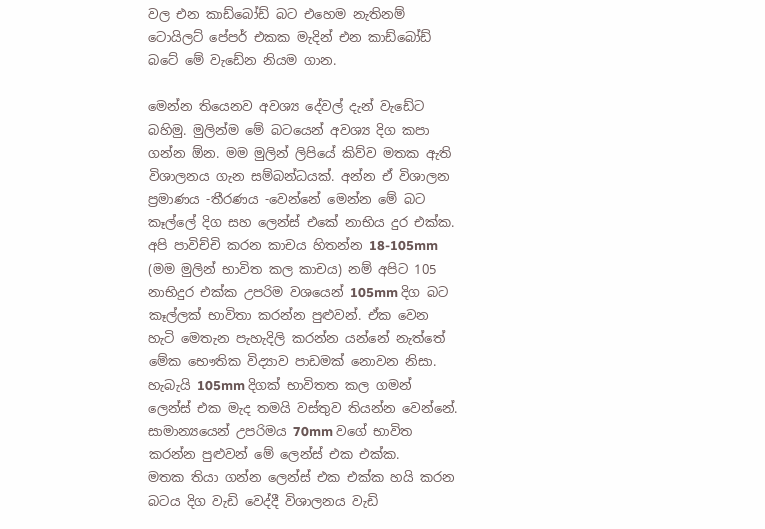වල එන කාඩ්බෝඩ් බට එහෙම නැතිනම් ටොයිලට් පේපර් එකක මැදින් එන කාඩ්බෝඩ් බටේ මේ වැඩේන නියම ගාන.

මෙන්න තියෙනව අවශ්‍ය දේවල් දැන් වැඩේට බහිමු. මුලින්ම මේ බටයෙන් අවශ්‍ය දිග කපා ගන්න ඕන. මම මුලින් ලිපියේ කිව්ව මතක ඇති විශාලනය ගැන සම්බන්ධයක්. අන්න ඒ විශාලන ප්‍රමාණය -තීරණය -වෙන්නේ මෙන්න මේ බට කෑල්ලේ දිග සහ ලෙන්ස් එකේ නාභිය දුර එක්ක. අපි පාවිච්චි කරන කාචය හිතන්න 18-105mm (මම මුලින් භාවිත කල කාචය) නම් අපිට 105 නාභිදුර එක්ක උපරිම වශයෙන් 105mm දිග බට කෑල්ලක් භාවිතා කරන්න පුළුවන්. ඒක වෙන හැටි මෙතැන පැහැදිලි කරන්න යන්නේ නැත්තේ මේක භෞතික විද්‍යාව පාඩමක් නොවන නිසා. හැබැයි 105mm දිගක් භාවිතත කල ගමන් ලෙන්ස් එක මැද තමයි වස්තුව තියන්න වෙන්නේ. සාමාන්‍යයෙන් උපරිමය 70mm වගේ භාවිත කරන්න පුළුවන් මේ ලෙන්ස් එක එක්ක.
මතක තියා ගන්න ලෙන්ස් එක එක්ක හයි කරන බටය දිග වැඩි වෙද්දී විශාලනය වැඩි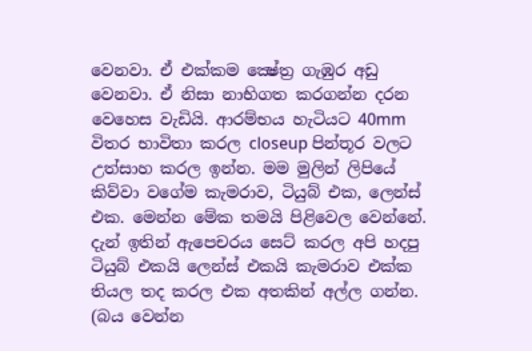වෙනවා. ඒ එක්කම ක්‍ෂේත්‍ර ගැඹුර අඩු වෙනවා. ඒ නිසා නාභිගත කරගන්න දරන වෙහෙස වැඩියි. ආරම්භය හැටියට 40mm විතර භාවිතා කරල closeup පින්තූර වලට උත්සාහ කරල ඉන්න. මම මුලින් ලිපියේ කිව්වා වගේම කැමරාව, ටියුබ් එක, ලෙන්ස් එක. මෙන්න මේක තමයි පිළිවෙල වෙන්නේ. දැන් ඉතින් ඇපෙචරය සෙට් කරල අපි හදපු ටියුබ් එකයි ලෙන්ස් එකයි කැමරාව එක්ක තියල තද කරල එක අතකින් අල්ල ගන්න. (බය වෙන්න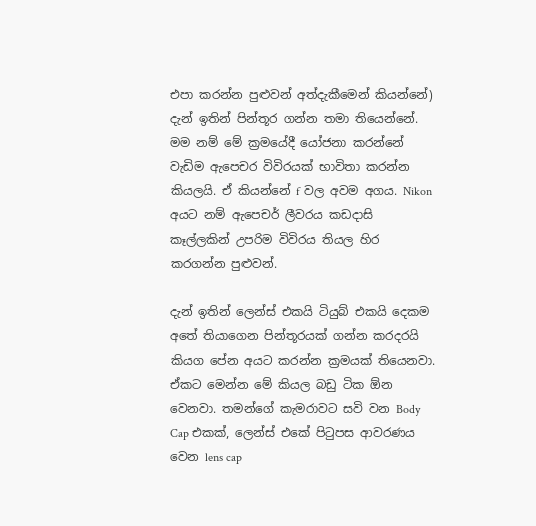එපා කරන්න පුළුවන් අත්දැකීමෙන් කියන්නේ) දැන් ඉතින් පින්තූර ගන්න තමා තියෙන්නේ. මම නම් මේ ක්‍රමයේදී යෝජනා කරන්නේ වැඩිම ඇපෙචර විවිරයක් භාවිතා කරන්න කියලයි. ඒ කියන්නේ f වල අවම අගය. Nikon අයට නම් ඇපෙචර් ලීවරය කඩදාසි කෑල්ලකින් උපරිම විවිරය තියල හිර කරගන්න පුළුවන්.

දැන් ඉතින් ලෙන්ස් එකයි ටියුබ් එකයි දෙකම අතේ තියාගෙන පින්තූරයක් ගන්න කරදරයි කියග පේන අයට කරන්න ක්‍රමයක් තියෙනවා. ඒකට මෙන්න මේ කියල බඩු ටික ඕන වෙනවා. තමන්ගේ කැමරාවට සවි වන Body Cap එකක්, ලෙන්ස් එකේ පිටුපස ආවරණය වෙන ‍lens cap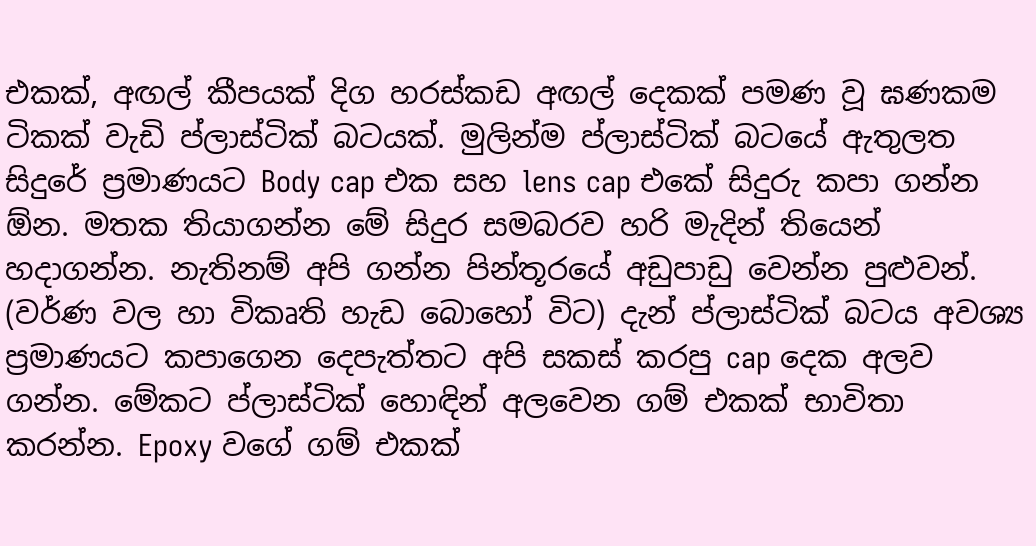එකක්, අඟල් කීපයක් දිග හරස්කඩ අඟල් දෙකක් පමණ වූ ඝණකම ටිකක් වැඩි ප්ලාස්ටික් බටයක්. මුලින්ම ප්ලාස්ටික් බටයේ ඇතුලත සිදුරේ ප්‍රමාණයට Body cap එක සහ lens cap එකේ සිදුරු කපා ගන්න ඕන. මතක තියාගන්න මේ සිදුර සමබරව හරි මැදින් තියෙන් හදාගන්න. නැතිනම් අපි ගන්න පින්තූරයේ අඩුපාඩු වෙන්න පුළුවන්. (වර්ණ වල හා විකෘති හැඩ බොහෝ විට) දැන් ප්ලාස්ටික් බටය අවශ්‍ය ප්‍රමාණයට කපාගෙන දෙපැත්තට අපි සකස් කරපු cap දෙක අලව ගන්න. මේකට ප්ලාස්ටික් හොඳින් අලවෙන ගම් එකක් භාවිතා කරන්න. Epoxy වගේ ගම් එකක්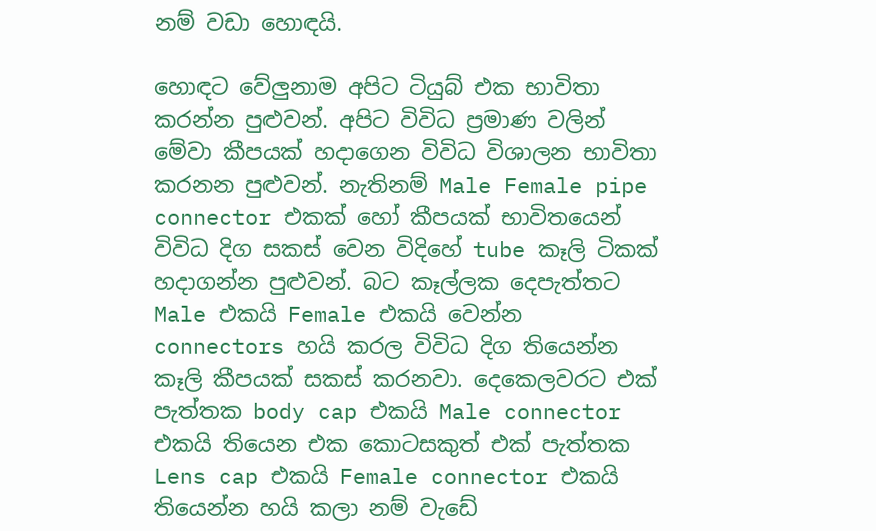නම් වඩා හොඳයි.

හොඳට වේලුනාම අපිට ටියුබ් එක භාවිතා කරන්න පුළුවන්. අපිට විවිධ ප්‍රමාණ වලින් මේවා කීපයක් හදාගෙන විවිධ විශාලන භාවිතා කරනන පුළුවන්. නැතිනම් Male Female pipe connector එකක් හෝ කීපයක් භාවිතයෙන් විවිධ දිග සකස් වෙන විදිහේ tube කෑලි ටිකක් හදාගන්න පුළුවන්. බට කෑල්ලක දෙපැත්තට Male එකයි Female එකයි වෙන්න connectors හයි කරල විවිධ දිග තියෙන්න කෑලි කීපයක් සකස් කරනවා. දෙකෙලවරට එක් පැත්තක body cap එකයි Male connector එකයි තියෙන එක කෙ‍ාටසකුත් එක් පැත්තක Lens cap එකයි Female connector එකයි තියෙන්න හයි කලා නම් වැඩේ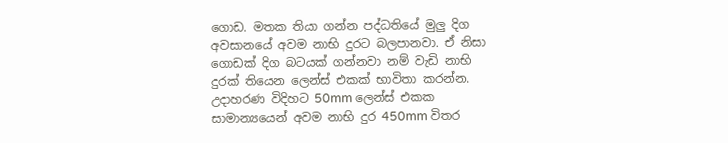ගොඩ. මතක තියා ගන්න පද්ධතියේ මුලු දිග අවසානයේ අවම නාභි දුරට බලපානවා. ඒ නිසා ගොඩක් දිග බටයක් ගන්නවා නම් වැඩි නාභි දුරක් තියෙන ලෙන්ස් එකක් භාවිතා කරන්න.
උදාහරණ විදිහට 50mm ලෙන්ස් එකක සාමාන්‍යයෙන් අවම නාභි දුර 450mm විතර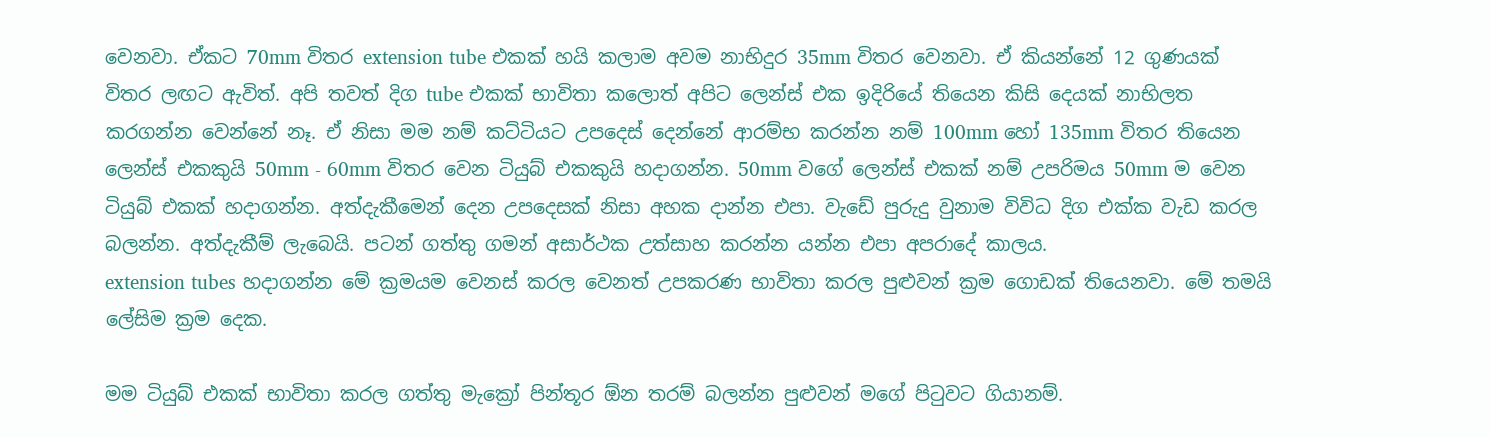වෙනවා. ඒකට 70mm විතර extension tube එකක් හයි කලාම අවම නාභිදුර 35mm විතර වෙනවා. ඒ කියන්නේ 12 ගුණයක් විතර ලඟට ඇවිත්. අපි තවත් දිග tube එකක් භාවිතා කලොත් අපිට ලෙන්ස් එක ඉදිරියේ තියෙන කිසි දෙයක් නාභිලත කරගන්න වෙන්නේ නෑ. ඒ නිසා මම නම් කට්ටියට උපදෙස් දෙන්නේ ආරම්භ කරන්න නම් 100mm හෝ 135mm විතර තියෙන ලෙන්ස් එකකුයි 50mm - 60mm විතර වෙන ටියුබ් එකකුයි හදාගන්න. 50mm වගේ ලෙන්ස් එකක් නම් උපරිමය 50mm ම වෙන ටියුබ් එකක් හදාගන්න. අත්දැකීමෙන් දෙන උපදෙසක් නිසා අහක දාන්න එපා. වැඩේ පුරුදු වුනාම විවිධ දිග එක්ක වැඩ කරල බලන්න. අත්දැකීම් ලැබෙයි. පටන් ගත්තු ගමන් අසාර්ථක උත්සාහ කරන්න යන්න එපා අපරාදේ කාලය.
extension tubes හදාගන්න මේ ක්‍රමයම වෙනස් කරල වෙනත් උපකරණ භාවිතා කරල පුළුවන් ක්‍රම ගොඩක් තියෙනවා. මේ තමයි ලේසිම ක්‍රම දෙක.

මම ටියුබ් එකක් භාවිතා කරල ගත්තු මැක්‍රෝ පින්තූර ඕන තරම් බලන්න පුළුවන් මගේ පිටුවට ගියානම්.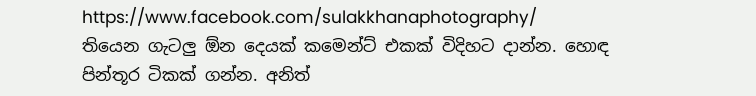https://www.facebook.com/sulakkhanaphotography/
තියෙන ගැටලු ඕන දෙයක් කමෙන්ට් එකක් විදිහට දාන්න. හොඳ පින්තූර ටිකක් ගන්න. අනිත්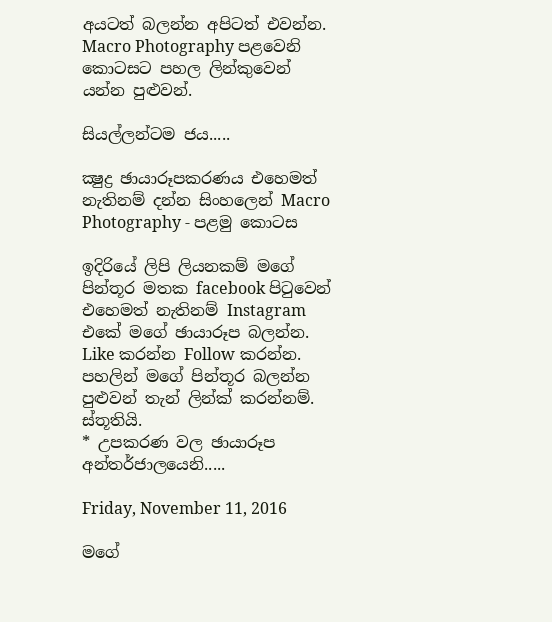අයටත් බලන්න අපිටත් එවන්න. Macro Photography පළවෙනි කොටසට පහල ලින්කුවෙන් යන්න පුළුවන්.

සියල්ලන්ටම ජය.....

ක්‍ෂුද්‍ර ඡායාරූපකරණය එහෙමත් නැතිනම් දන්න සිංහලෙන් Macro Photography - පළමු කොටස

ඉදිරියේ ලිපි ලියනකම් මගේ පින්තූර මතක facebook පිටුවෙන් එහෙමත් නැතිනම් Instagram එකේ මගේ ඡායාරූප බලන්න. Like කරන්න Follow කරන්න. පහලින් මගේ පින්තූර බලන්න පුළුවන් තැන් ලින්ක් කරන්නම්. ස්තූතියි.
* උපකරණ වල ඡායාරූප අන්තර්ජාලයෙනි.....

Friday, November 11, 2016

මගේ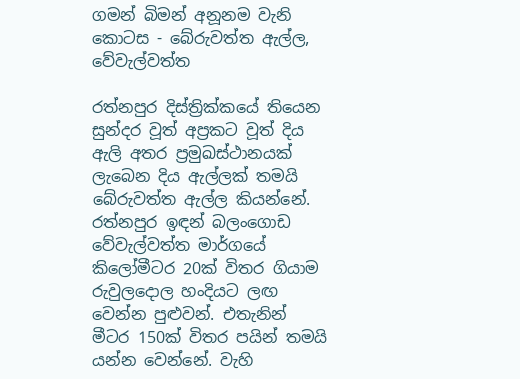ගමන් බිමන් අනූනම වැනි කොටස - බේරුවත්ත ඇල්ල, වේවැල්වත්ත

රත්නපුර දිස්ත්‍රික්කයේ තියෙන සුන්දර වූත් අප්‍රකට වූත් දිය ඇලි අතර ප්‍රමුඛස්ථානයක් ලැබෙන දිය ඇල්ලක් තමයි බේරුවත්ත ඇල්ල කියන්නේ. රත්නපුර ඉඳන් බලංගොඩ වේවැල්වත්ත මාර්ගයේ කිලෝමීටර 20ක් විතර ගියාම රුවුලදොල හංදියට ලඟ වෙන්න පුළුවන්. එතැනින් මීටර 150ක් විතර පයින් තමයි යන්න වෙන්නේ. වැහි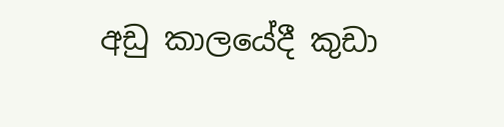අඩු කාලයේදී කුඩා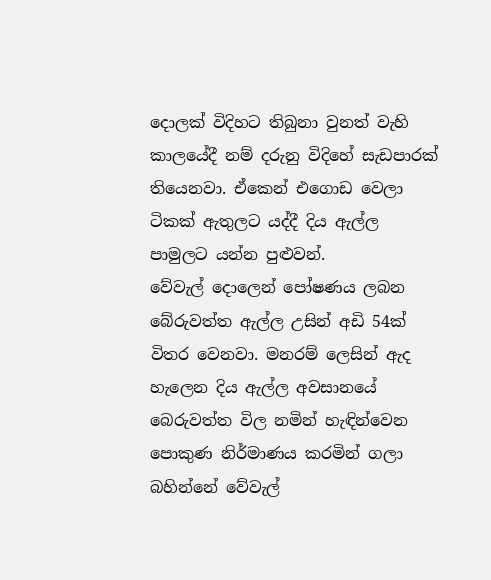දොලක් විදිහට තිබුනා වුනත් වැහි කාලයේදී නම් දරුනු විදිහේ සැඩපාරක් තියෙනවා. ඒකෙන් එගොඩ වෙලා ටිකක් ඇතුලට යද්දී දිය ඇල්ල පාමුලට යන්න පුළුවන්.
වේවැල් දොලෙන් පෝෂණය ලබන බේරුවත්ත ඇල්ල උසින් අඩි 54ක් විතර වෙනවා. මනරම් ලෙසින් ඇද හැලෙන දිය ඇල්ල අවසානයේ බෙරුවත්ත විල නමින් හැඳින්වෙන පොකුණ නිර්මාණය කරමින් ගලා බහින්නේ වේවැල්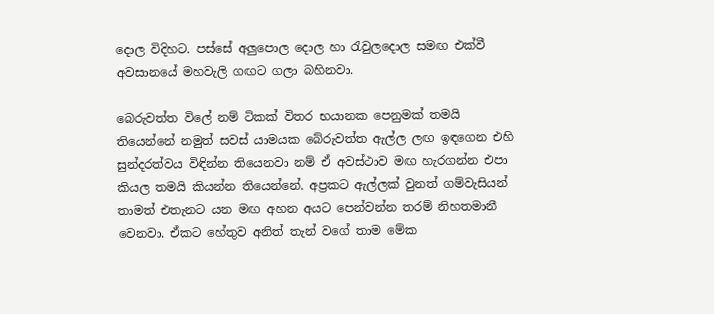දොල විදිහට. පස්සේ අලුපොල දොල හා රැවුලදොල සමඟ එක්වී අවසානයේ මහවැලි ගඟට ගලා බහිනවා.

බෙරුවත්ත විලේ නම් ටිකක් විතර භයානක පෙනුමක් තමයි තියෙන්නේ නමුත් සවස් යාමයක බේරුවත්ත ඇල්ල ලඟ ඉඳගෙන එහි සුන්දරත්වය විඳින්න තියෙනවා නම් ඒ අවස්ථාව මඟ හැරගන්න එපා කියල තමයි කියන්න තියෙන්නේ. අප්‍රකට ඇල්ලක් වුනත් ගම්වැසියන් තාමත් එතැනට යන මඟ අහන අයට පෙන්වන්න තරම් නිහතමානී වෙනවා. ඒකට හේතුව අනිත් තැන් වගේ තාම මේක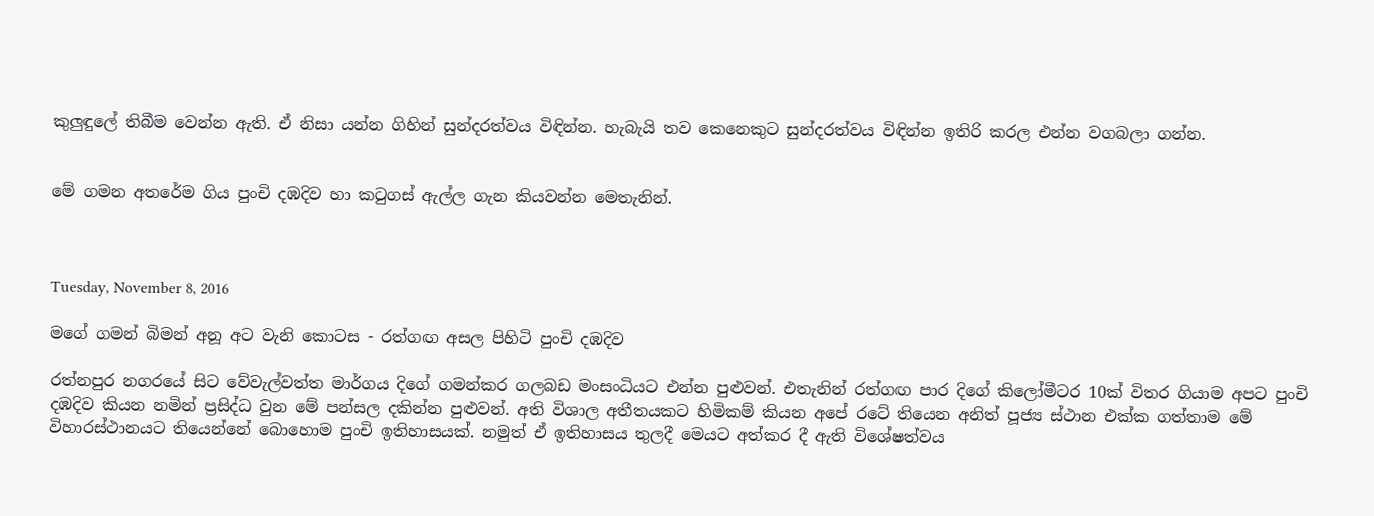කුලුඳුලේ තිබීම වෙන්න ඇති. ඒ නිසා යන්න ගිහින් සුන්දරත්වය විඳින්න. හැබැයි තව කෙනෙකුට සුන්දරත්වය විඳින්න ඉතිරි කරල එන්න වගබලා ගන්න.


මේ ගමන අතරේම ගිය පුංචි දඹදිව හා කටුගස් ඇල්ල ගැන කියවන්න මෙතැනින්.



Tuesday, November 8, 2016

ම‍ගේ ගමන් බිමන් අනූ අට වැනි කොටස - රත්ගඟ අසල පිහිටි පුංචි දඹදිව

රත්නපුර නගරයේ සිට වේවැල්වත්ත මාර්ගය දිගේ ගමන්කර ගලබඩ මංසංධියට එන්න පුළුවන්. එතැනින් රත්ගඟ පාර දිගේ කිලෝමීටර 10ක් විතර ගියාම අපට පුංචි දඹදිව කියන නමින් ප්‍රසිද්ධ වුන මේ පන්සල දකින්න පුළුවන්. අති විශාල අතීතයකට හිමිකම් කියන අපේ රටේ තියෙන අනිත් පූජ්‍ය ස්ථාන එක්ක ගත්තාම මේ විහාරස්ථානයට තියෙන්නේ බොහොම පුංචි ඉතිහාසයක්. නමුත් ඒ ඉතිහාසය තුලදී මෙයට අත්කර දී ඇති විශේෂත්වය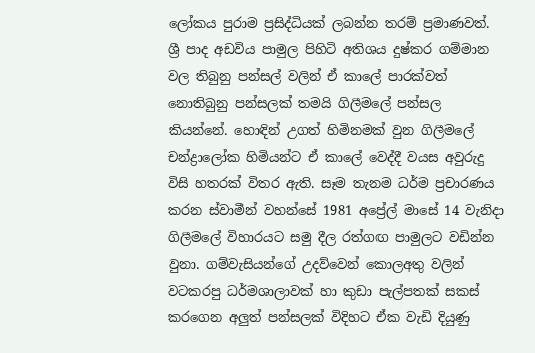ලෝකය පුරාම ප්‍රසිද්ධියක් ලබන්න තරම් ප්‍රමාණවත්.
ශ්‍රී පාද අඩවිය පාමුල පිහිටි අතිශය දුෂ්කර ගම්මාන වල තිබුනු පන්සල් වලින් ඒ කාලේ පාරක්වත් නොතිබුනු පන්සලක් තමයි ගිලීමලේ පන්සල කියන්නේ. හොඳින් උගත් හිමිනමක් වුන ගිලීමලේ චන්ද්‍රාලෝක හිමියන්ට ඒ කාලේ වෙද්දී වයස අවුරුදු විසි හතරක් විතර ඇති. සෑම තැනම ධර්ම ප්‍රචාරණය කරන ස්වාමීන් වහන්සේ 1981 අප්‍රේල් මාසේ 14 වැනිදා ගිලීමලේ විහාරයට සමු දීල රත්ගඟ පාමුලට වඩින්න වුනා. ගම්වැසියන්ගේ උදව්වෙන් කොලඅතු වලින් වටකරපු ධර්මශාලාවක් හා කුඩා පැල්පතක් සකස් කරගෙන අලුත් පන්සලක් විදිහට ඒක වැඩි දියුණු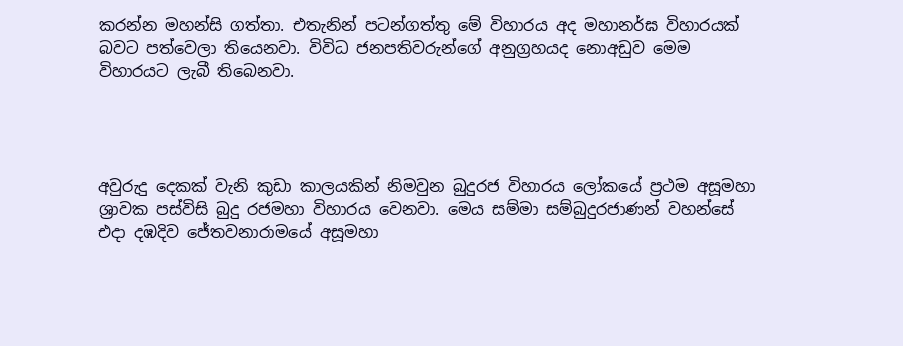කරන්න මහන්සි ගත්තා. එතැනින් පටන්ගත්තු මේ විහාරය අද මහානර්ඝ විහාරයක් බවට පත්වෙලා තියෙනවා. විවිධ ජනපතිවරුන්ගේ අනුග්‍රහයද නොඅඩුව මෙම විහාරයට ලැබී තිබෙනවා.




අවුරුදු දෙකක් වැනි කුඩා කාලයකින් නිමවුන බුදුරජ විහාරය ලෝකයේ ප්‍රථම අසූමහා ශ්‍රාවක පස්විසි බුදු රජමහා විහාරය වෙනවා. මෙය සම්මා සම්බුදුරජාණන් වහන්සේ එදා දඹදිව ජේතවනාරාමයේ අසූමහා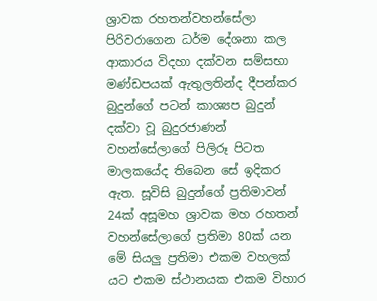ශ්‍රාවක රහතන්වහන්සේලා පිරිවරාගෙන ධර්ම දේශනා කල ආකාරය විදහා දක්වන සම්සභා මණ්ඩපයක් ඇතුලතින්ද දීපන්කර බුදුන්ගේ පටන් කාශ්‍යප බුදුන් දක්වා වූ බුදුරජාණන් වහන්සේලාගේ පිලිරූ පිටත මාලකයේද තිබෙන සේ ඉදිකර ඇත. සූවිසි බුදුන්ගේ ප්‍රතිමාවන් 24ක් අසූමහ ශ්‍රාවක මහ රහතන් වහන්සේලාගේ ප්‍රතිමා 80ක් යන මේ සියලු ප්‍රතිමා එකම වහලක් යට එකම ස්ථානයක එකම විහාර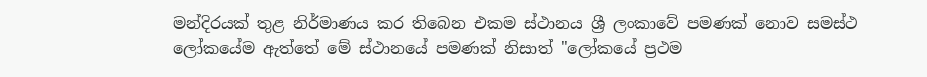මන්දිරයක් තුළ නිර්මාණය කර තිබෙන එකම ස්ථානය ශ්‍රී ලංකාවේ පමණක් නොව සමස්ථ ලෝකයේම ඇත්තේ මේ ස්ථානයේ පමණක් නිසාත් "ලෝකයේ ප්‍රථම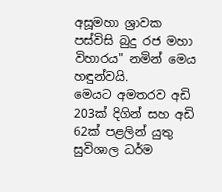අසූමහා ශ්‍රාවක පස්විසි බුදු රජ මහා විහාරය" නමින් මෙය හඳුන්වයි.
මෙයට අමතරව අඩි 203ක් දිගින් සහ අඩි 62ක් පළලින් යුතු සුවිශාල ධර්ම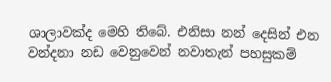ශාලාවක්ද මෙහි තිබේ. එනිසා නන් දෙසින් එන වන්දනා නඩ වෙනුවෙන් නවාතැන් පහසුකම්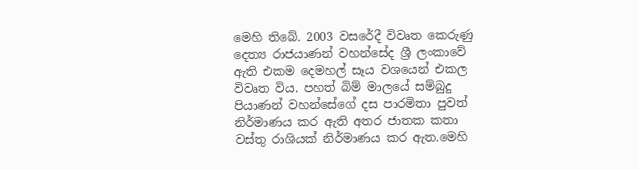මෙහි තිබේ. 2003 වසරේදී විවෘත කෙරුණු දෙත්‍ය රාජයාණන් වහන්සේද ශ්‍රී ලංකාවේ ඇති එකම දෙමහල් සෑය වශයෙන් එකල විවෘත විය. පහත් බිම් මාලයේ සම්බුදු පියාණන් වහන්සේගේ දස පාරමිතා පුවත් නිර්මාණය කර ඇති අතර ජාතක කතා වස්තු රාශියක් නිර්මාණය කර ඇත.මෙහි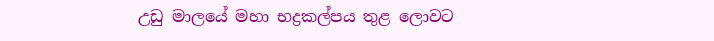උඩු මාලයේ මහා භද්‍රකල්පය තුළ ලොවට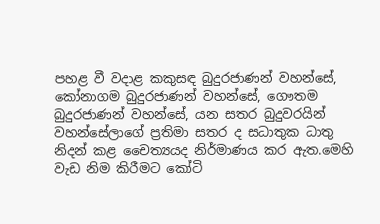පහළ වී වදාළ කකුසඳ බුදුරජාණන් වහන්සේ, කෝනාගම බුදුරජාණන් වහන්සේ, ගෞතම බුදුරජාණන් වහන්සේ, යන සතර බුදුවරයින් වහන්සේලාගේ ප්‍රතිමා සතර ද සධාතුක ධාතු නිදන් කළ චෛත්‍යයද නිර්මාණය කර ඇත.මෙහි වැඩ නිම කිරීමට කෝටි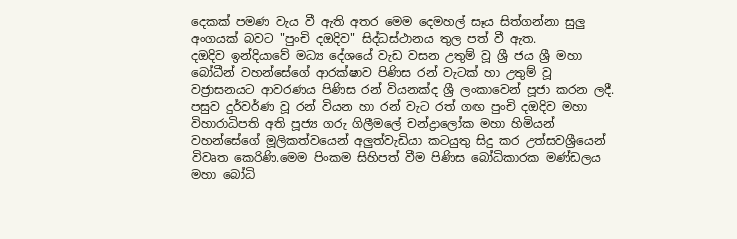දෙකක් පමණ වැය වී ඇති අතර මෙම දෙමහල් සෑය සිත්ගන්නා සුලු අංගයක් බවට "පුංචි දඔදිව" සිද්ධස්ථානය තුල පත් වී ඇත.
දඔදිව ඉන්දියාවේ මධ්‍ය දේශයේ වැඩ වසන උතුම් වූ ශ්‍රී ජය ශ්‍රී මහා බෝධීන් වහන්සේගේ ආරක්ෂාව පිණිස රන් වැටක් හා උතුම් වූ වජ්‍රාසනයට ආවරණය පිණිස රන් වියනක්ද ශ්‍රී ලංකාවෙන් පූජා කරන ලදී. පසුව දුර්වර්ණ වූ රන් වියන හා රන් වැට රත් ගඟ පුංචි දඔදිව මහා විහාරාධිපති අති පූජ්‍ය ගරු ගිලීමලේ චන්ද්‍රාලෝක මහා හිමියන් වහන්සේගේ මූලිකත්වයෙන් අලුත්වැඩියා කටයුතු සිදු කර උත්සවශ්‍රීයෙන් විවෘත කෙරිණි.මෙම පිංකම සිහිපත් වීම පිණිස බෝධිකාරක මණ්ඩලය මහා බෝධි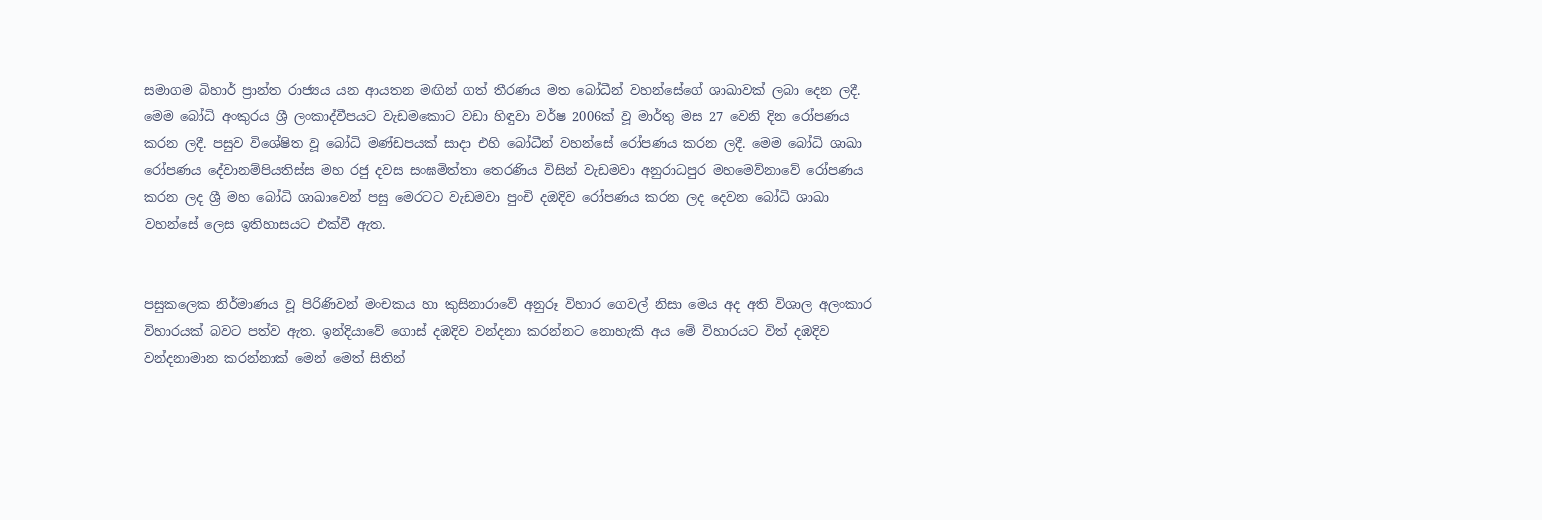සමාගම බිහාර් ප්‍රාන්ත රාජ්‍යය යන ආයතන මඟින් ගත් තීරණය මත බෝධීන් වහන්සේගේ ශාඛාවක් ලබා දෙන ලදී. මෙම බෝධි අංකුරය ශ්‍රී ලංකාද්වීපයට වැඩමකොට වඩා හිඳුවා වර්ෂ 2006ක් වූ මාර්තු මස 27 වෙනි දින රෝපණය කරන ලදී. පසුව විශේෂිත වූ බෝධි මණ්ඩපයක් සාදා එහි බෝධීන් වහන්සේ රෝපණය කරන ලදී. මෙම බෝධි ශාඛා රෝපණය දේවානම්පියතිස්ස මහ රජු දවස සංඝමිත්තා තෙරණිය විසින් වැඩමවා අනුරාධපුර මහමෙව්නාවේ රෝපණය කරන ලද ශ්‍රී මහ බෝධි ශාඛාවෙන් පසු මෙරටට වැඩමවා පුංචි දඔදිව රෝපණය කරන ලද දෙවන බෝධි ශාඛා වහන්සේ ලෙස ඉතිහාසයට එක්වී ඇත.


පසුකලෙක නිර්මාණය වූ පිරිණිවන් මංචකය හා කුසිනාරාවේ අනුරූ විහාර ගෙවල් නිසා මෙය අද අති විශාල අලංකාර විහාරයක් බවට පත්ව ඇත. ඉන්දියාවේ ගොස් දඹදිව වන්දනා කරන්නට නොහැකි අය මේ විහාරයට විත් දඹදිව වන්දනාමාන කරන්නාක් මෙන් මෙත් සිතින්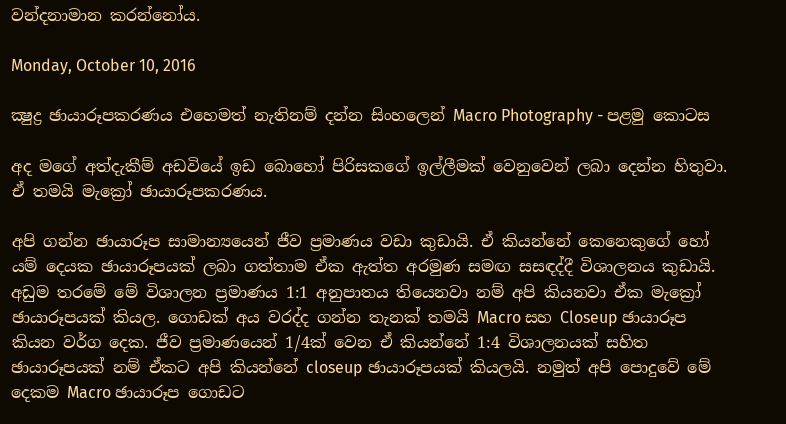වන්දනාමාන කරන්නෝය.

Monday, October 10, 2016

ක්‍ෂුද්‍ර ඡායාරූපකරණය එහෙමත් නැතිනම් දන්න සිංහලෙන් Macro Photography - පළමු කොටස

අද මගේ අත්දැකීම් අඩවියේ ඉඩ බොහෝ පිරිසකගේ ඉල්ලීමක් වෙනුවෙන් ලබා දෙන්න හිතුවා. ඒ තමයි මැක්‍රෝ ඡායාරූපකරණය.

අපි ගන්න ඡායාරූප සාමාන්‍යයෙන් ජීව ප්‍රමාණය වඩා කුඩායි. ඒ කියන්නේ කෙනෙකුගේ හෝ යම් දෙයක ඡායාරූපයක් ලබා ගත්තාම ඒක ඇත්ත අරමුණ සමඟ සසඳද්දී විශාලනය කුඩායි. අඩුම තරමේ මේ විශාලන ප්‍රමාණය 1:1 අනුපාතය තියෙනවා නම් අපි කියනවා ඒක මැක්‍රෝ ඡායාරූපයක් කියල. ගොඩක් අය වරද්ද ගන්න තැනක් තමයි Macro සහ Closeup ඡායාරූප කියන වර්ග දෙක. ජීව ප්‍රමාණයෙන් 1/4ක් වෙන ඒ කියන්නේ 1:4 විශාලනයක් සහිත ඡායාරූපයක් නම් ඒකට අපි කියන්නේ closeup ඡායාරූපයක් කියලයි. නමුත් අපි පොදුවේ මේ දෙකම Macro ඡායාරූප ගොඩට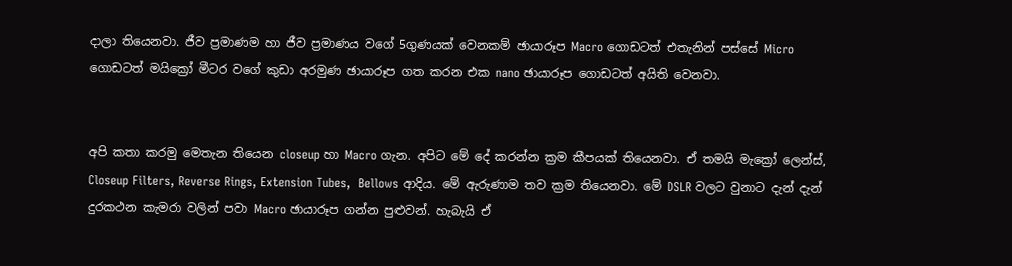දාලා තියෙනවා. ජීව ප්‍රමාණම හා ජීව ප්‍රමාණය වගේ 5ගුණයක් වෙනකම් ඡායාරූප Macro ගොඩටත් එතැනින් පස්සේ Micro ගොඩටත් මයික්‍රෝ මීටර වගේ කුඩා අරමුණ ඡායාරූප ගත කරන එක nano ඡායාරූප ගොඩටත් අයිති වෙනවා.


අපි කතා කරමු මෙතැන තියෙන closeup හා Macro ගැන. අපිට මේ දේ කරන්න ක්‍රම කීපයක් තියෙනවා. ඒ තමයි මැක්‍රෝ ලෙන්ස්, Closeup Filters, Reverse Rings, Extension Tubes,  Bellows ආදිය. මේ ඇරුණාම තව ක්‍රම තියෙනවා. මේ DSLR වලට වුනාට දැන් දැන් දුරකථන කැමරා වලින් පවා Macro ඡායාරූප ගන්න පුළුවන්. හැබැයි ඒ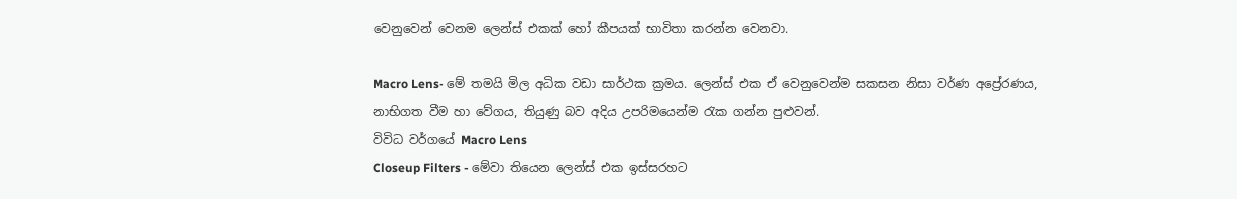වෙනුවෙන් වෙනම ලෙන්ස් එකක් හෝ කීපයක් භාවිතා කරන්න වෙනවා.

Macro Lens- මේ තමයි මිල අධික වඩා සාර්ථක ක්‍රමය. ලෙන්ස් එක ඒ වෙනුවෙන්ම සකසන නිසා වර්ණ අප්‍රේරණය, නාභිගත වීම හා වේගය, තියුණු බව අදිය උපරිමයෙන්ම රැක ‍ගන්න පුළුවන්.
විවිධ වර්ගයේ Macro Lens
Closeup Filters - මේවා තියෙන ලෙන්ස් එක ඉස්සරහට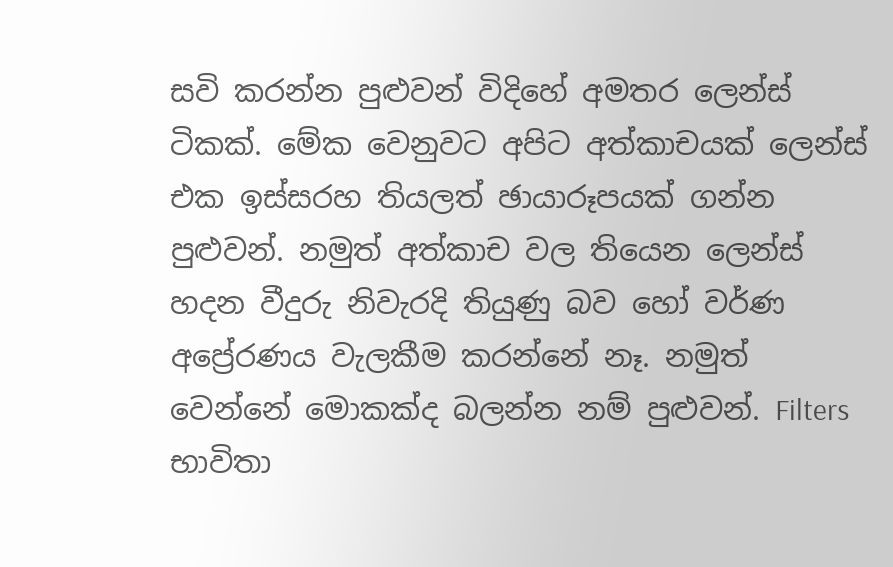සවි කරන්න පුළුවන් විදිහේ අමතර ලෙන්ස් ටිකක්. මේක වෙනුවට අපිට අත්කාචයක් ලෙන්ස් එක ඉස්සරහ තියලත් ඡායාරූපයක් ගන්න පුළුවන්. නමුත් අත්කාච වල තියෙන ලෙන්ස් හදන වීදුරු නිවැරදි තියුණු බව හෝ වර්ණ අප්‍රේරණය වැලකීම කරන්නේ නෑ. නමුත් වෙන්නේ මොකක්ද බලන්න නම් පුළුවන්. Filters භාවිතා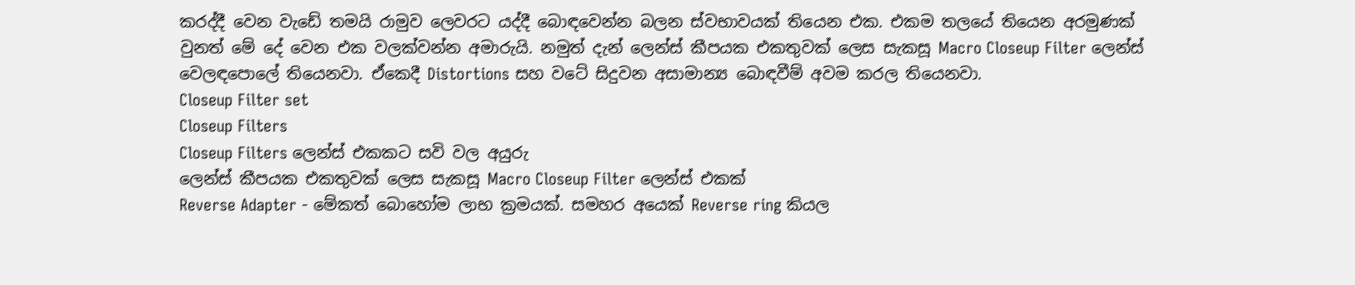කරද්දී වෙන වැඩේ තමයි රාමුව ලෙවරට යද්දී බොඳවෙන්න බලන ස්වභාවයක් තියෙන එක. එකම තලයේ තියෙන අරමුණක් වුනත් මේ දේ වෙන එක වලක්වන්න අමාරුයි. නමුත් දැන් ලෙන්ස් කීපයක එකතුවක් ලෙස සැකසූ Macro Closeup Filter ලෙන්ස් වෙලඳපොලේ තියෙනවා. ඒකෙදී Distortions සහ වටේ සිදුවන අසාමාන්‍ය බොඳවීම් අවම කරල තියෙනවා.
Closeup Filter set
Closeup Filters
Closeup Filters ලෙන්ස් එකකට සවි වල අයුරු
ලෙන්ස් කීපයක එකතුවක් ලෙස සැකසූ Macro Closeup Filter ලෙන්ස් එකක්
Reverse Adapter - මේකත් බොහෝම ලාභ ක්‍රමයක්. සමහර අයෙක් Reverse ring කියල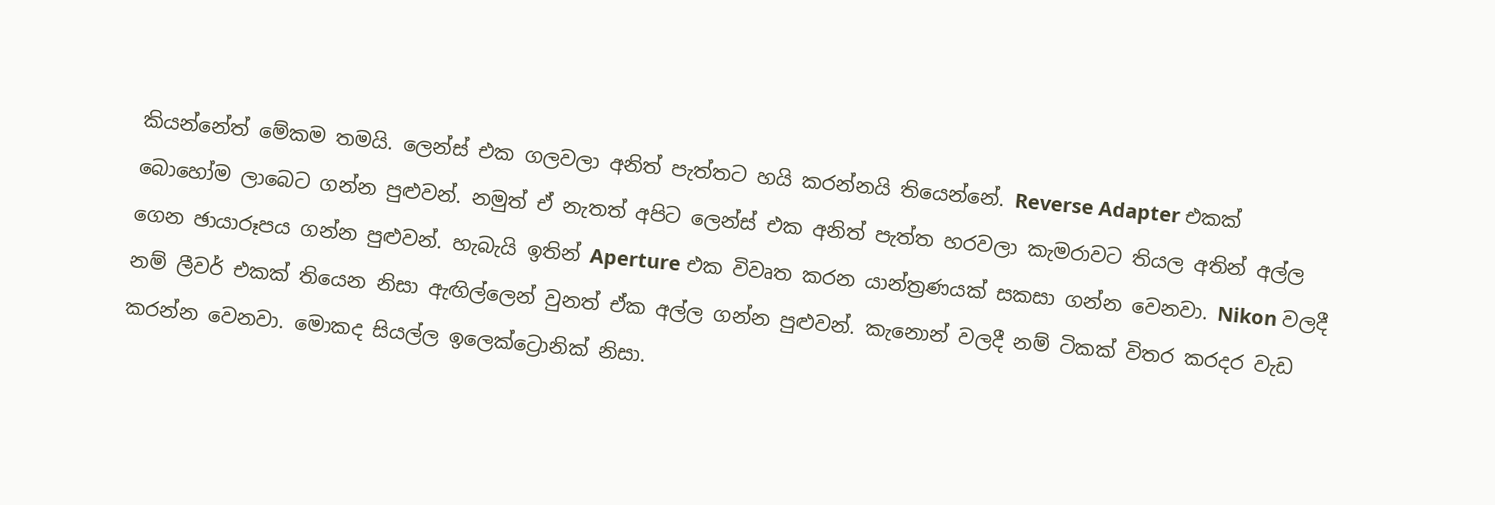කියන්නේත් මේකම තමයි. ලෙන්ස් එක ගලවලා අනිත් පැත්තට හයි කරන්නයි තියෙන්නේ. Reverse Adapter එකක් බොහෝම ලාබෙට ගන්න පුළුවන්. නමුත් ඒ නැතත් අපිට ලෙන්ස් එක අනිත් පැත්ත හරවලා කැමරාවට තියල අතින් අල්ල ගෙන ඡායාරූපය ගන්න පුළුවන්. හැබැයි ඉතින් Aperture එක විවෘත කරන යාන්ත්‍රණයක් සකසා ගන්න වෙනවා. Nikon වලදී නම් ලීවර් එකක් තියෙන නිසා ඇඟිල්ලෙන් වුනත් ඒක අල්ල ගන්න පුළුවන්. කැනොන් වලදී නම් ටිකක් විතර කරදර වැඩ කරන්න වෙනවා. මොකද සියල්ල ඉලෙක්ට්‍රොනික් නිසා.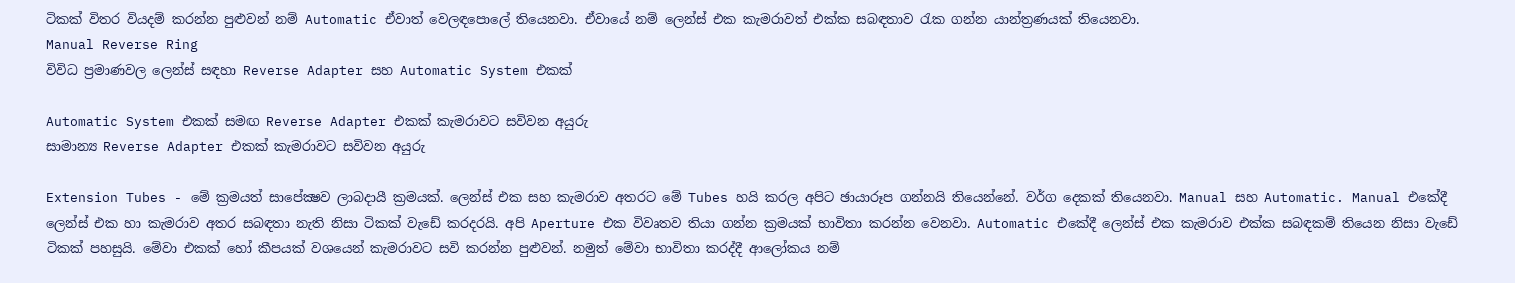ටිකක් විතර වියදම් කරන්න පුළුවන් නම් Automatic ඒවාත් වෙලඳපොලේ තියෙනවා. ඒවායේ නම් ලෙන්ස් එක කැමරාවත් එක්ක සබඳතාව රැක ගන්න යාන්ත්‍රණයක් තියෙනවා.
Manual Reverse Ring
විවිධ ප්‍රමාණවල ලෙන්ස් සඳහා Reverse Adapter සහ Automatic System එකක්

Automatic System එකක් සමඟ Reverse Adapter එකක් කැමරාවට සවිවන අයුරු
සාමාන්‍ය Reverse Adapter එකක් කැමරාවට සවිවන අයුරු

Extension Tubes - මේ ක්‍රමයත් සාපේක්‍ෂව ලාබදායී ක්‍රමයක්. ලෙන්ස් එක සහ කැමරාව අතරට මේ Tubes හයි කරල අපිට ඡායාරූප ගන්නයි තියෙන්නේ. වර්ග දෙකක් තියෙනවා. Manual සහ Automatic. Manual එකේදී ලෙන්ස් එක හා කැමරාව අතර සබඳතා නැති නිසා ටිකක් වැ‍ඩේ කරදරයි. අපි Aperture එක විවෘතව තියා ගන්න ක්‍රමයක් භාවිතා කරන්න වෙනවා. Automatic එකේදී ලෙන්ස් එක කැමරාව එක්ක සබඳකම් තියෙන නිසා වැඩේ ටිකක් පහසුයි. මේවා එකක් හෝ කීපයක් වශයෙන් කැමරාවට සවි කරන්න පුළුවන්. නමුත් මේවා භාවිතා කරද්දී ආලෝකය නම්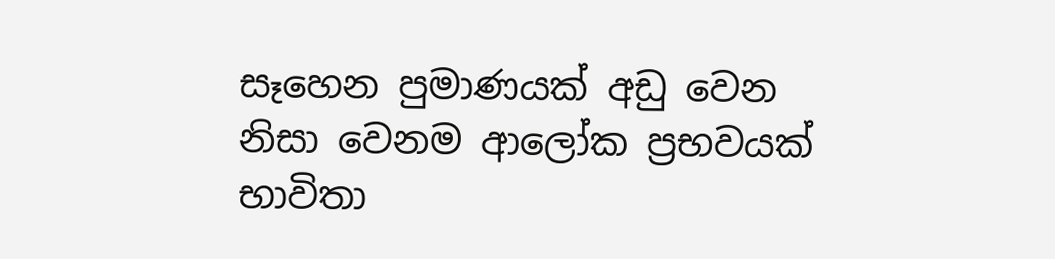සෑහෙන පුමාණයක් අඩු වෙන නිසා වෙනම ආලෝක ප්‍රභවයක් භාවිතා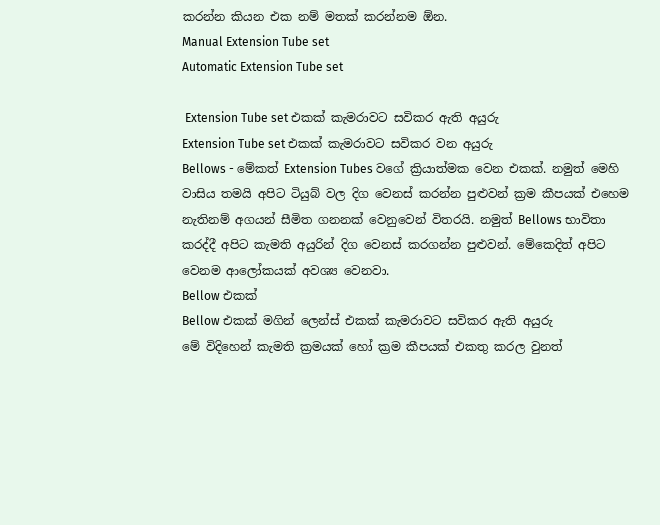කරන්න කියන එක නම් මතක් කරන්නම ඕන.
Manual Extension Tube set
Automatic Extension Tube set

 Extension Tube set එකක් කැමරාවට සවිකර ඇති අයුරු
Extension Tube set එකක් කැමරාවට සවිකර වන අයුරු
Bellows - මේකත් Extension Tubes වගේ ක්‍රියාත්මක වෙන එකක්. නමුත් මෙහි වාසිය තමයි අපිට ටියුබ් වල දිග වෙනස් කරන්න පුළුවන් ක්‍රම කීපයක් එහෙම නැතිනම් අගයන් සීමිත ගනනක් වෙනුවෙන් විතරයි. නමුත් Bellows භාවිතා කරද්දී අපිට කැමති අයුරින් දිග වෙනස් කරගන්න පුළුවන්. මේකෙදිත් අපිට වෙනම ආලෝකයක් අවශ්‍ය වෙනවා.
Bellow එකක්
Bellow එකක් මගින් ලෙන්ස් එකක් කැමරාවට සවිකර ඇති අයුරු
මේ විදිහෙන් කැමති ක්‍රමයක් හෝ ක්‍රම කීපයක් එකතු කරල වුනත්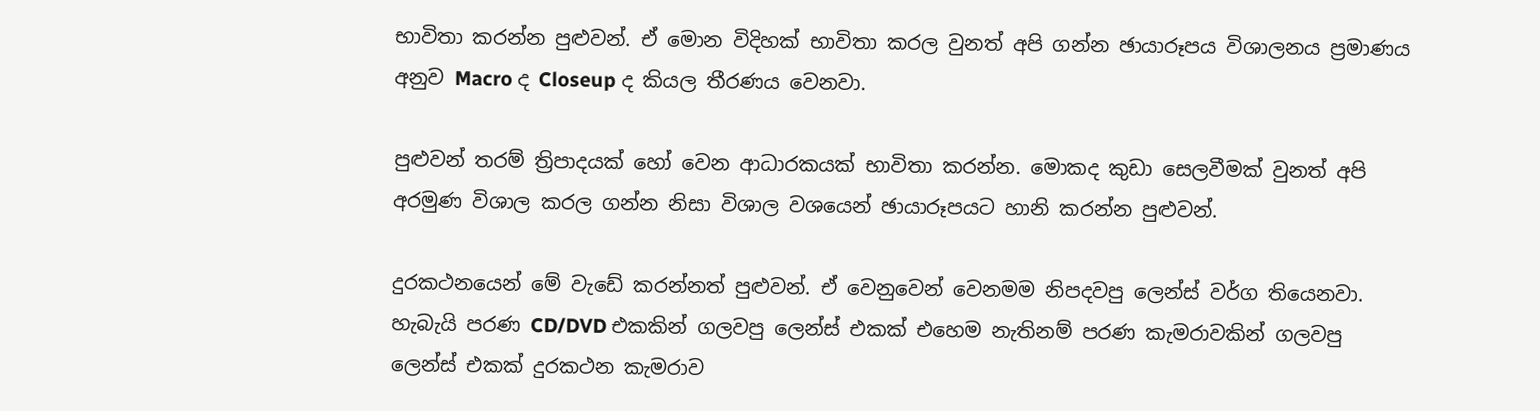භාවිතා කරන්න පුළුවන්. ඒ මොන විදිහක් භාවිතා කරල වුනත් අපි ගන්න ඡායාරූපය විශාලනය ප්‍රමාණය අනුව Macro ද Closeup ද කියල තීරණය වෙනවා.

පුළුවන් තරම් ත්‍රිපාදයක් හෝ වෙන ආධාරකයක් භාවිතා කරන්න. මොකද කුඩා සෙලවීමක් වුනත් අපි අරමුණ විශාල කරල ගන්න නිසා විශාල වශයෙන් ඡායාරූපයට හානි කරන්න පුළුවන්.

දුරකථනයෙන් මේ වැඩේ කරන්නත් පුළුවන්. ඒ වෙනුවෙන් වෙනමම නිපදවපු ලෙන්ස් වර්ග තියෙනවා. හැබැයි පරණ CD/DVD එකකින් ගලවපු ලෙන්ස් එකක් ‍එහෙම නැතිනම් පරණ කැමරාවකින් ගලවපු ලෙන්ස් එකක් දුරකථන කැමරාව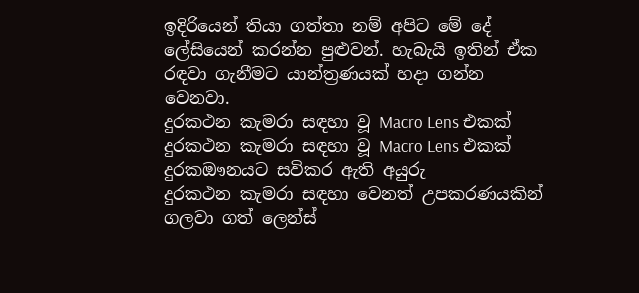ඉදිරියෙන් තියා ගත්තා නම් අපිට මේ දේ ලේසියෙන් කරන්න පුළුවන්. හැබැයි ඉතින් ඒක රඳවා ගැනීමට යාන්ත්‍රණයක් හදා ගන්න වෙනවා.
දුරකථන කැමරා සඳහා වූ Macro Lens එකක්
දුරකථන කැමරා සඳහා වූ Macro Lens එකක් දුරකඖනයට සවිකර ඇති අයුරු
දුරකථන කැමරා සඳහා වෙනත් උපකරණයකින් ගලවා ගත් ලෙන්ස්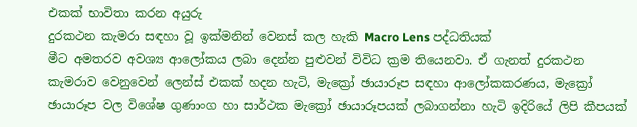එකක් භාවිතා කරන අයුරු
දුරකථන කැමරා සඳහා වූ ඉක්මනින් වෙනස් කල හැකි Macro Lens පද්ධතියක්
මීට අමතරව අවශ්‍ය ආලෝකය ලබා දෙන්න පුළුවන් විවිධ ක්‍රම තියෙනවා. ඒ ගැනත් දුරකථන කැමරාව වෙනුවෙන් ලෙන්ස් එකක් හදන හැටි, මැක්‍රෝ ඡායාරූප සඳහා ආලෝකකරණය, මැක්‍රෝ ඡායාරූප වල විශේෂ ගුණාංග හා සාර්ථක මැක්‍රෝ ඡායාරූපයක් ලබාගන්නා හැටි ඉදිරියේ ලිපි කීපයක්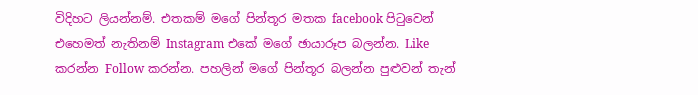විදිහට ලියන්නම්. එතකම් මගේ පින්තූර මතක facebook පිටුවෙන් එහෙමත් නැතිනම් Instagram එකේ මගේ ඡායාරූප බලන්න. Like කරන්න Follow කරන්න. පහලින් මගේ පින්තූර බලන්න පුළුවන් තැන්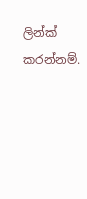ලින්ක් කරන්නම්.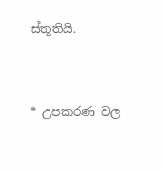ස්තූතියි.


* උපකරණ වල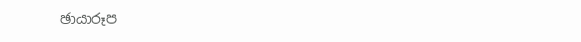ඡායාරූප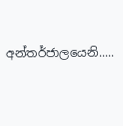අන්තර්ජාලයෙනි.....